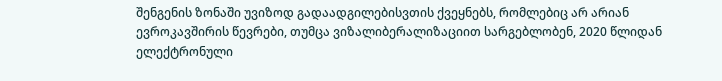შენგენის ზონაში უვიზოდ გადაადგილებისვთის ქვეყნებს, რომლებიც არ არიან ევროკავშირის წევრები, თუმცა ვიზალიბერალიზაციით სარგებლობენ, 2020 წლიდან ელექტრონული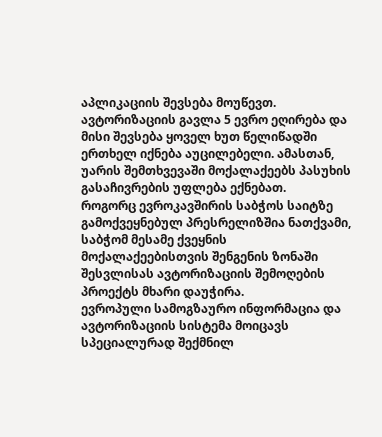აპლიკაციის შევსება მოუწევთ. ავტორიზაციის გავლა 5 ევრო ეღირება და მისი შევსება ყოველ ხუთ წელიწადში ერთხელ იქნება აუცილებელი. ამასთან, უარის შემთხვევაში მოქალაქეებს პასუხის გასაჩივრების უფლება ექნებათ.
როგორც ევროკავშირის საბჭოს საიტზე გამოქვეყნებულ პრესრელიზშია ნათქვამი, საბჭომ მესამე ქვეყნის მოქალაქეებისთვის შენგენის ზონაში შესვლისას ავტორიზაციის შემოღების პროექტს მხარი დაუჭირა.
ევროპული სამოგზაურო ინფორმაცია და ავტორიზაციის სისტემა მოიცავს სპეციალურად შექმნილ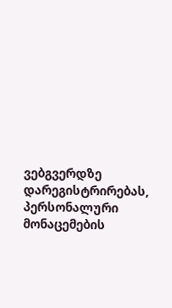ვებგვერდზე დარეგისტრირებას, პერსონალური მონაცემების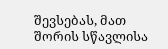შევსებას, მათ შორის სწავლისა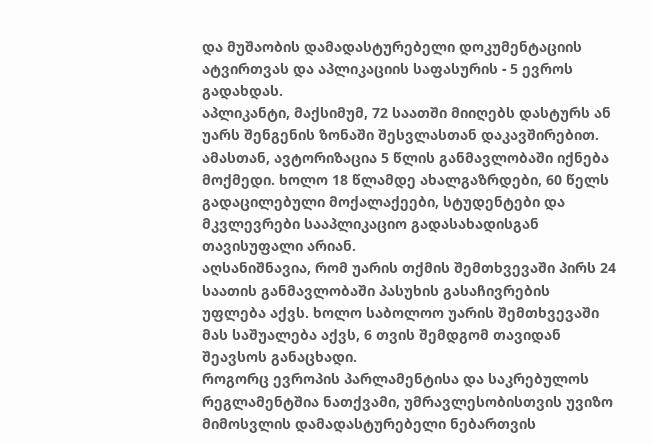და მუშაობის დამადასტურებელი დოკუმენტაციის ატვირთვას და აპლიკაციის საფასურის - 5 ევროს გადახდას.
აპლიკანტი, მაქსიმუმ, 72 საათში მიიღებს დასტურს ან უარს შენგენის ზონაში შესვლასთან დაკავშირებით. ამასთან, ავტორიზაცია 5 წლის განმავლობაში იქნება მოქმედი. ხოლო 18 წლამდე ახალგაზრდები, 60 წელს გადაცილებული მოქალაქეები, სტუდენტები და მკვლევრები სააპლიკაციო გადასახადისგან თავისუფალი არიან.
აღსანიშნავია, რომ უარის თქმის შემთხვევაში პირს 24 საათის განმავლობაში პასუხის გასაჩივრების უფლება აქვს. ხოლო საბოლოო უარის შემთხვევაში მას საშუალება აქვს, 6 თვის შემდგომ თავიდან შეავსოს განაცხადი.
როგორც ევროპის პარლამენტისა და საკრებულოს რეგლამენტშია ნათქვამი, უმრავლესობისთვის უვიზო მიმოსვლის დამადასტურებელი ნებართვის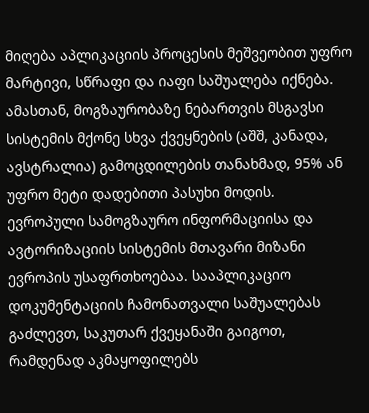მიღება აპლიკაციის პროცესის მეშვეობით უფრო მარტივი, სწრაფი და იაფი საშუალება იქნება. ამასთან, მოგზაურობაზე ნებართვის მსგავსი სისტემის მქონე სხვა ქვეყნების (აშშ, კანადა, ავსტრალია) გამოცდილების თანახმად, 95% ან უფრო მეტი დადებითი პასუხი მოდის.
ევროპული სამოგზაურო ინფორმაციისა და ავტორიზაციის სისტემის მთავარი მიზანი ევროპის უსაფრთხოებაა. სააპლიკაციო დოკუმენტაციის ჩამონათვალი საშუალებას გაძლევთ, საკუთარ ქვეყანაში გაიგოთ, რამდენად აკმაყოფილებს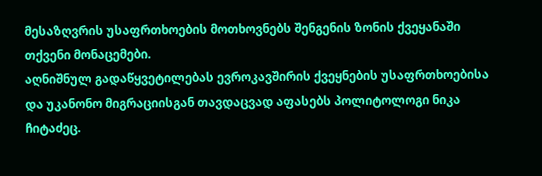მესაზღვრის უსაფრთხოების მოთხოვნებს შენგენის ზონის ქვეყანაში თქვენი მონაცემები.
აღნიშნულ გადაწყვეტილებას ევროკავშირის ქვეყნების უსაფრთხოებისა და უკანონო მიგრაციისგან თავდაცვად აფასებს პოლიტოლოგი ნიკა ჩიტაძეც.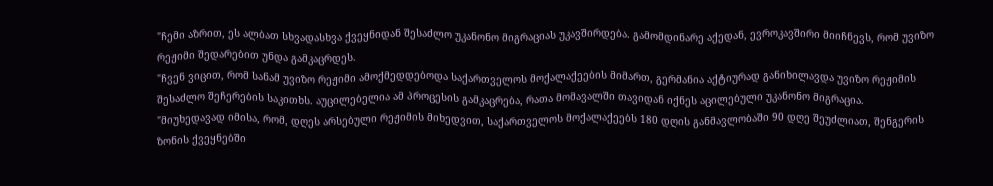"ჩემი აზრით, ეს ალბათ სხვადასხვა ქვეყნიდან შესაძლო უკანონო მიგრაციას უკავშირდება. გამომდინარე აქედან, ევროკავშირი მიიჩნევს, რომ უვიზო რეჟიმი შედარებით უნდა გამკაცრდეს.
"ჩვენ ვიცით, რომ სანამ უვიზო რეჟიმი ამოქმედდებოდა საქართველოს მოქალაქეების მიმართ, გერმანია აქტიურად განიხილავდა უვიზო რეჟიმის შესაძლო შეჩერების საკითხს. აუცილებელია ამ პროცესის გამკაცრება, რათა მომავალში თავიდან იქნეს აცილებული უკანონო მიგრაცია.
"მიუხედავად იმისა, რომ, დღეს არსებული რეჟიმის მიხედვით, საქართველოს მოქალაქეებს 180 დღის განმავლობაში 90 დღე შეუძლიათ, შენგერის ზონის ქვეყნებში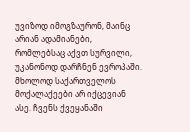უვიზოდ იმოგზაურონ, მაინც არიან ადამიანები, რომლებსაც აქვთ სურვილი, უკანონოდ დარჩნენ ევროპაში. მხოლოდ საქართველოს მოქალაქეები არ იქცევიან ასე. ჩვენს ქვეყანაში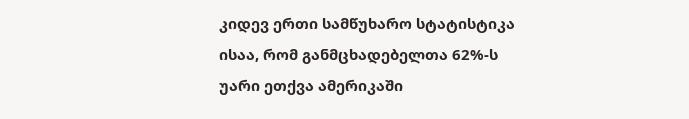კიდევ ერთი სამწუხარო სტატისტიკა ისაა, რომ განმცხადებელთა 62%-ს უარი ეთქვა ამერიკაში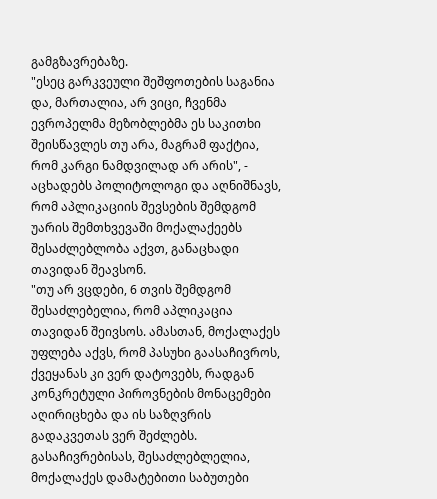გამგზავრებაზე.
"ესეც გარკვეული შეშფოთების საგანია და, მართალია, არ ვიცი, ჩვენმა ევროპელმა მეზობლებმა ეს საკითხი შეისწავლეს თუ არა, მაგრამ ფაქტია, რომ კარგი ნამდვილად არ არის", - აცხადებს პოლიტოლოგი და აღნიშნავს, რომ აპლიკაციის შევსების შემდგომ უარის შემთხვევაში მოქალაქეებს შესაძლებლობა აქვთ, განაცხადი თავიდან შეავსონ.
"თუ არ ვცდები, 6 თვის შემდგომ შესაძლებელია, რომ აპლიკაცია თავიდან შეივსოს. ამასთან, მოქალაქეს უფლება აქვს, რომ პასუხი გაასაჩივროს, ქვეყანას კი ვერ დატოვებს, რადგან კონკრეტული პიროვნების მონაცემები აღირიცხება და ის საზღვრის გადაკვეთას ვერ შეძლებს. გასაჩივრებისას, შესაძლებლელია, მოქალაქეს დამატებითი საბუთები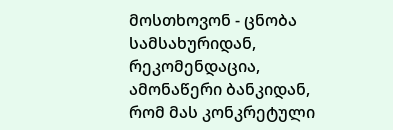მოსთხოვონ - ცნობა სამსახურიდან, რეკომენდაცია, ამონაწერი ბანკიდან, რომ მას კონკრეტული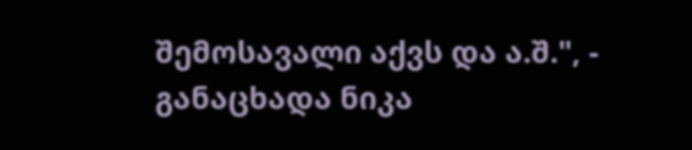შემოსავალი აქვს და ა.შ.", - განაცხადა ნიკა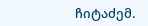ჩიტაძემ.